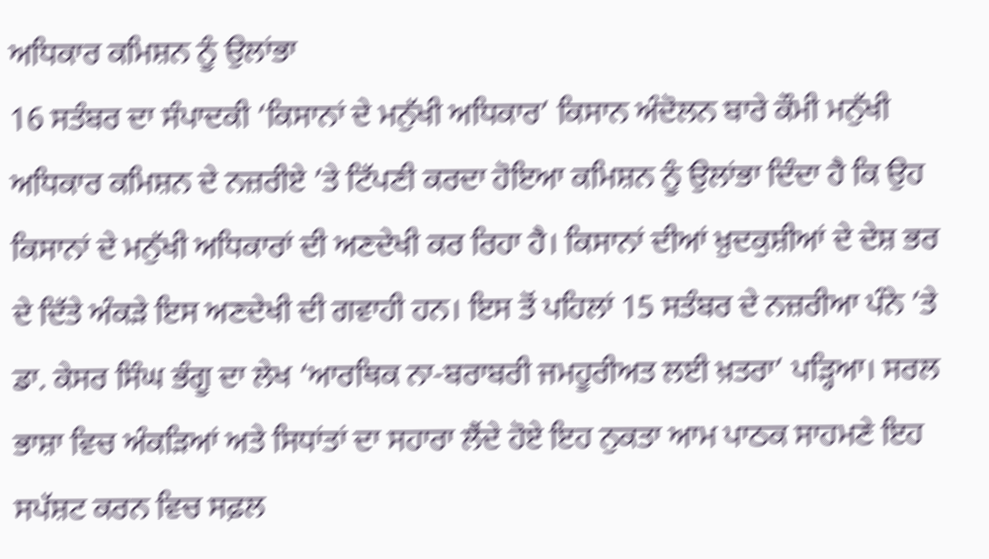ਅਧਿਕਾਰ ਕਮਿਸ਼ਨ ਨੂੰ ਉਲਾਂਭਾ
16 ਸਤੰਬਰ ਦਾ ਸੰਪਾਦਕੀ ‘ਕਿਸਾਨਾਂ ਦੇ ਮਨੁੱਖੀ ਅਧਿਕਾਰ’ ਕਿਸਾਨ ਅੰਦੋਲਨ ਬਾਰੇ ਕੌਮੀ ਮਨੁੱਖੀ ਅਧਿਕਾਰ ਕਮਿਸ਼ਨ ਦੇ ਨਜ਼ਰੀਏ ’ਤੇ ਟਿੱਪਣੀ ਕਰਦਾ ਹੋਇਆ ਕਮਿਸ਼ਨ ਨੂੰ ਉਲਾਂਭਾ ਦਿੰਦਾ ਹੈ ਕਿ ਉਹ ਕਿਸਾਨਾਂ ਦੇ ਮਨੁੱਖੀ ਅਧਿਕਾਰਾਂ ਦੀ ਅਣਦੇਖੀ ਕਰ ਰਿਹਾ ਹੈ। ਕਿਸਾਨਾਂ ਦੀਆਂ ਖ਼ੁਦਕੁਸ਼ੀਆਂ ਦੇ ਦੇਸ਼ ਭਰ ਦੇ ਦਿੱਤੇ ਅੰਕੜੇ ਇਸ ਅਣਦੇਖੀ ਦੀ ਗਵਾਹੀ ਹਨ। ਇਸ ਤੋਂ ਪਹਿਲਾਂ 15 ਸਤੰਬਰ ਦੇ ਨਜ਼ਰੀਆ ਪੰਨੇ ’ਤੇ ਡਾ. ਕੇਸਰ ਸਿੰਘ ਭੰਗੂ ਦਾ ਲੇਖ ‘ਆਰਥਿਕ ਨਾ-ਬਰਾਬਰੀ ਜਮਹੂਰੀਅਤ ਲਈ ਖ਼ਤਰਾ’ ਪੜ੍ਹਿਆ। ਸਰਲ ਭਾਸ਼ਾ ਵਿਚ ਅੰਕੜਿਆਂ ਅਤੇ ਸਿਧਾਂਤਾਂ ਦਾ ਸਹਾਰਾ ਲੈਂਦੇ ਹੋਏ ਇਹ ਨੁਕਤਾ ਆਮ ਪਾਠਕ ਸਾਹਮਣੇ ਇਹ ਸਪੱਸ਼ਟ ਕਰਨ ਵਿਚ ਸਫ਼ਲ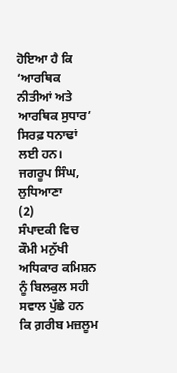ਹੋਇਆ ਹੈ ਕਿ ‘ਆਰਥਿਕ ਨੀਤੀਆਂ ਅਤੇ ਆਰਥਿਕ ਸੁਧਾਰ’ ਸਿਰਫ਼ ਧਨਾਢਾਂ ਲਈ ਹਨ।
ਜਗਰੂਪ ਸਿੰਘ, ਲੁਧਿਆਣਾ
(2)
ਸੰਪਾਦਕੀ ਵਿਚ ਕੌਮੀ ਮਨੁੱਖੀ ਅਧਿਕਾਰ ਕਮਿਸ਼ਨ ਨੂੰ ਬਿਲਕੁਲ ਸਹੀ ਸਵਾਲ ਪੁੱਛੇ ਹਨ ਕਿ ਗ਼ਰੀਬ ਮਜ਼ਲੂਮ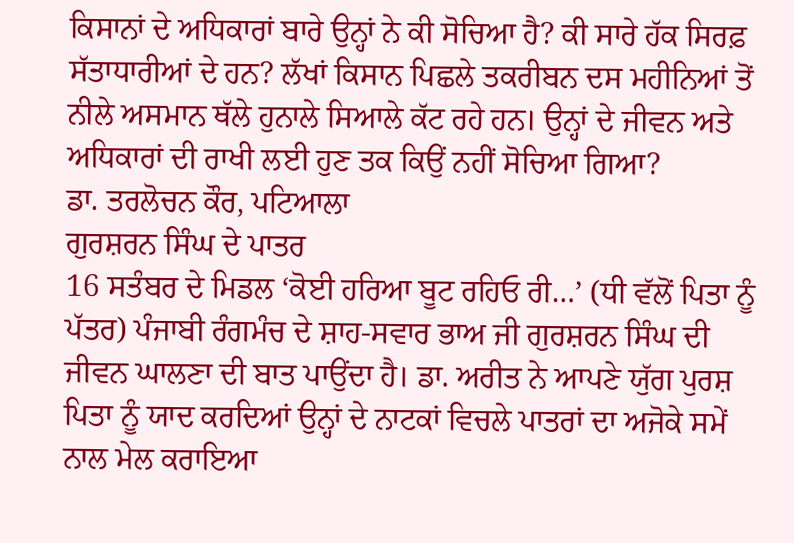ਕਿਸਾਨਾਂ ਦੇ ਅਧਿਕਾਰਾਂ ਬਾਰੇ ਉਨ੍ਹਾਂ ਨੇ ਕੀ ਸੋਚਿਆ ਹੈ? ਕੀ ਸਾਰੇ ਹੱਕ ਸਿਰਫ਼ ਸੱਤਾਧਾਰੀਆਂ ਦੇ ਹਨ? ਲੱਖਾਂ ਕਿਸਾਨ ਪਿਛਲੇ ਤਕਰੀਬਨ ਦਸ ਮਹੀਨਿਆਂ ਤੋਂ ਨੀਲੇ ਅਸਮਾਨ ਥੱਲੇ ਹੁਨਾਲੇ ਸਿਆਲੇ ਕੱਟ ਰਹੇ ਹਨ। ਉਨ੍ਹਾਂ ਦੇ ਜੀਵਨ ਅਤੇ ਅਧਿਕਾਰਾਂ ਦੀ ਰਾਖੀ ਲਈ ਹੁਣ ਤਕ ਕਿਉਂ ਨਹੀਂ ਸੋਚਿਆ ਗਿਆ?
ਡਾ. ਤਰਲੋਚਨ ਕੌਰ, ਪਟਿਆਲਾ
ਗੁਰਸ਼ਰਨ ਸਿੰਘ ਦੇ ਪਾਤਰ
16 ਸਤੰਬਰ ਦੇ ਮਿਡਲ ‘ਕੋਈ ਹਰਿਆ ਬੂਟ ਰਹਿਓ ਰੀ…’ (ਧੀ ਵੱਲੋਂ ਪਿਤਾ ਨੂੰ ਪੱਤਰ) ਪੰਜਾਬੀ ਰੰਗਮੰਚ ਦੇ ਸ਼ਾਹ-ਸਵਾਰ ਭਾਅ ਜੀ ਗੁਰਸ਼ਰਨ ਸਿੰਘ ਦੀ ਜੀਵਨ ਘਾਲਣਾ ਦੀ ਬਾਤ ਪਾਉਂਦਾ ਹੈ। ਡਾ. ਅਰੀਤ ਨੇ ਆਪਣੇ ਯੁੱਗ ਪੁਰਸ਼ ਪਿਤਾ ਨੂੰ ਯਾਦ ਕਰਦਿਆਂ ਉਨ੍ਹਾਂ ਦੇ ਨਾਟਕਾਂ ਵਿਚਲੇ ਪਾਤਰਾਂ ਦਾ ਅਜੋਕੇ ਸਮੇਂ ਨਾਲ ਮੇਲ ਕਰਾਇਆ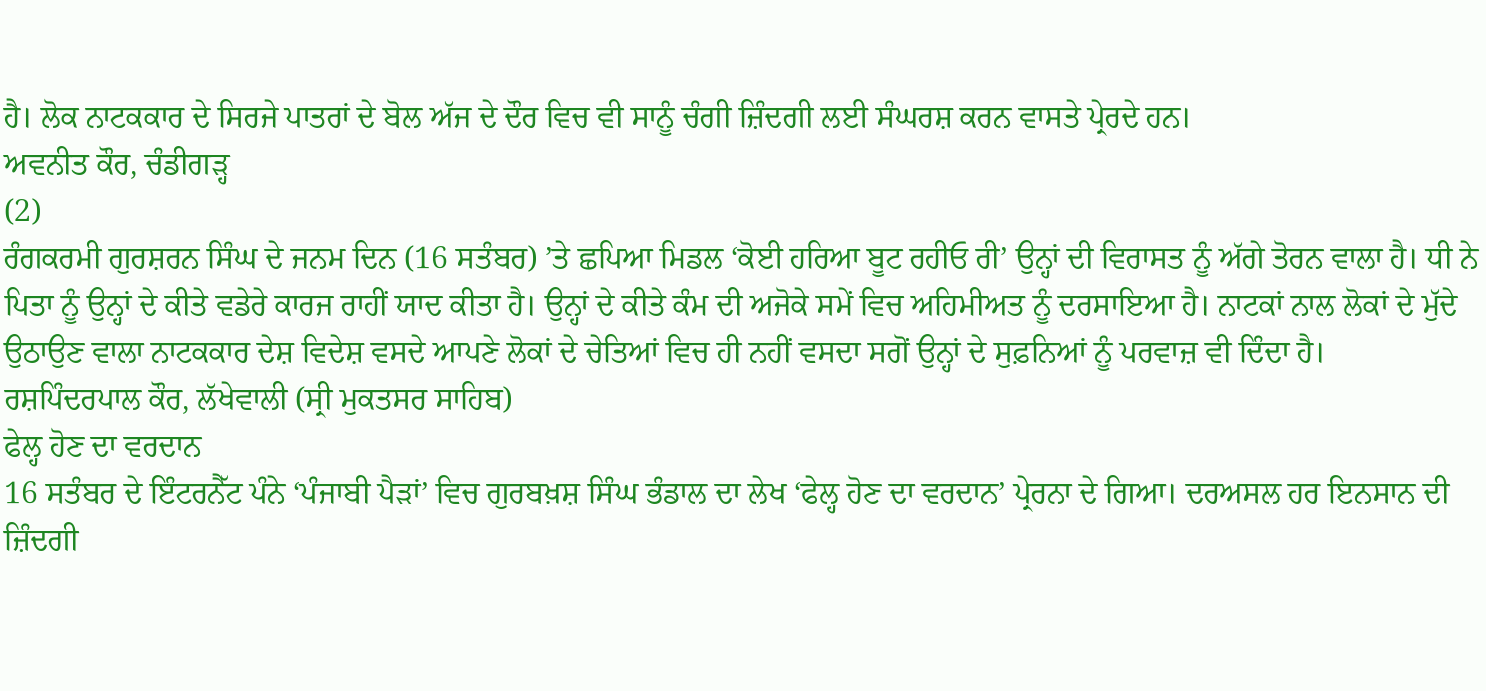ਹੈ। ਲੋਕ ਨਾਟਕਕਾਰ ਦੇ ਸਿਰਜੇ ਪਾਤਰਾਂ ਦੇ ਬੋਲ ਅੱਜ ਦੇ ਦੌਰ ਵਿਚ ਵੀ ਸਾਨੂੰ ਚੰਗੀ ਜ਼ਿੰਦਗੀ ਲਈ ਸੰਘਰਸ਼ ਕਰਨ ਵਾਸਤੇ ਪ੍ਰੇਰਦੇ ਹਨ।
ਅਵਨੀਤ ਕੌਰ, ਚੰਡੀਗੜ੍ਹ
(2)
ਰੰਗਕਰਮੀ ਗੁਰਸ਼ਰਨ ਸਿੰਘ ਦੇ ਜਨਮ ਦਿਨ (16 ਸਤੰਬਰ) ’ਤੇ ਛਪਿਆ ਮਿਡਲ ‘ਕੋਈ ਹਰਿਆ ਬੂਟ ਰਹੀਓ ਰੀ’ ਉਨ੍ਹਾਂ ਦੀ ਵਿਰਾਸਤ ਨੂੰ ਅੱਗੇ ਤੋਰਨ ਵਾਲਾ ਹੈ। ਧੀ ਨੇ ਪਿਤਾ ਨੂੰ ਉਨ੍ਹਾਂ ਦੇ ਕੀਤੇ ਵਡੇਰੇ ਕਾਰਜ ਰਾਹੀਂ ਯਾਦ ਕੀਤਾ ਹੈ। ਉਨ੍ਹਾਂ ਦੇ ਕੀਤੇ ਕੰਮ ਦੀ ਅਜੋਕੇ ਸਮੇਂ ਵਿਚ ਅਹਿਮੀਅਤ ਨੂੰ ਦਰਸਾਇਆ ਹੈ। ਨਾਟਕਾਂ ਨਾਲ ਲੋਕਾਂ ਦੇ ਮੁੱਦੇ ਉਠਾਉਣ ਵਾਲਾ ਨਾਟਕਕਾਰ ਦੇਸ਼ ਵਿਦੇਸ਼ ਵਸਦੇ ਆਪਣੇ ਲੋਕਾਂ ਦੇ ਚੇਤਿਆਂ ਵਿਚ ਹੀ ਨਹੀਂ ਵਸਦਾ ਸਗੋਂ ਉਨ੍ਹਾਂ ਦੇ ਸੁਫ਼ਨਿਆਂ ਨੂੰ ਪਰਵਾਜ਼ ਵੀ ਦਿੰਦਾ ਹੈ।
ਰਸ਼ਪਿੰਦਰਪਾਲ ਕੌਰ, ਲੱਖੇਵਾਲੀ (ਸ੍ਰੀ ਮੁਕਤਸਰ ਸਾਹਿਬ)
ਫੇਲ੍ਹ ਹੋਣ ਦਾ ਵਰਦਾਨ
16 ਸਤੰਬਰ ਦੇ ਇੰਟਰਨੈੱਟ ਪੰਨੇ ‘ਪੰਜਾਬੀ ਪੈੜਾਂ’ ਵਿਚ ਗੁਰਬਖ਼ਸ਼ ਸਿੰਘ ਭੰਡਾਲ ਦਾ ਲੇਖ ‘ਫੇਲ੍ਹ ਹੋਣ ਦਾ ਵਰਦਾਨ’ ਪ੍ਰੇਰਨਾ ਦੇ ਗਿਆ। ਦਰਅਸਲ ਹਰ ਇਨਸਾਨ ਦੀ ਜ਼ਿੰਦਗੀ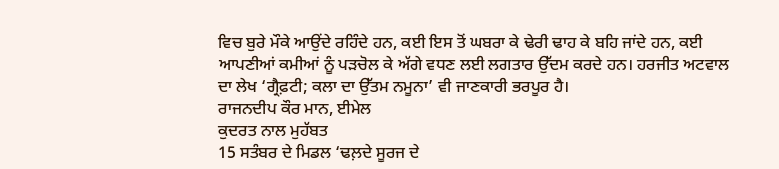ਵਿਚ ਬੁਰੇ ਮੌਕੇ ਆਉਂਦੇ ਰਹਿੰਦੇ ਹਨ, ਕਈ ਇਸ ਤੋਂ ਘਬਰਾ ਕੇ ਢੇਰੀ ਢਾਹ ਕੇ ਬਹਿ ਜਾਂਦੇ ਹਨ, ਕਈ ਆਪਣੀਆਂ ਕਮੀਆਂ ਨੂੰ ਪੜਚੋਲ ਕੇ ਅੱਗੇ ਵਧਣ ਲਈ ਲਗਤਾਰ ਉੱਦਮ ਕਰਦੇ ਹਨ। ਹਰਜੀਤ ਅਟਵਾਲ ਦਾ ਲੇਖ ‘ਗ੍ਰੈਫ਼ਟੀ; ਕਲਾ ਦਾ ਉੱਤਮ ਨਮੂਨਾ’ ਵੀ ਜਾਣਕਾਰੀ ਭਰਪੂਰ ਹੈ।
ਰਾਜਨਦੀਪ ਕੌਰ ਮਾਨ, ਈਮੇਲ
ਕੁਦਰਤ ਨਾਲ ਮੁਹੱਬਤ
15 ਸਤੰਬਰ ਦੇ ਮਿਡਲ ‘ਢਲ਼ਦੇ ਸੂਰਜ ਦੇ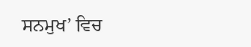ਸਨਮੁਖ’ ਵਿਚ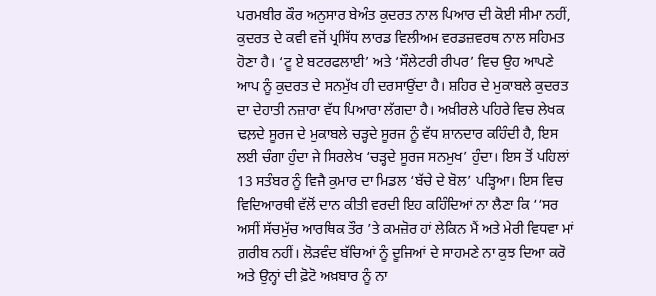ਪਰਮਬੀਰ ਕੌਰ ਅਨੁਸਾਰ ਬੇਅੰਤ ਕੁਦਰਤ ਨਾਲ ਪਿਆਰ ਦੀ ਕੋਈ ਸੀਮਾ ਨਹੀਂ, ਕੁਦਰਤ ਦੇ ਕਵੀ ਵਜੋਂ ਪ੍ਰਸਿੱਧ ਲਾਰਡ ਵਿਲੀਅਮ ਵਰਡਜ਼ਵਰਥ ਨਾਲ ਸਹਿਮਤ ਹੋਣਾ ਹੈ। ‘ਟੂ ਏ ਬਟਰਫਲਾਈ’ ਅਤੇ ‘ਸੌਲੇਟਰੀ ਰੀਪਰ’ ਵਿਚ ਉਹ ਆਪਣੇ ਆਪ ਨੂੰ ਕੁਦਰਤ ਦੇ ਸਨਮੁੱਖ ਹੀ ਦਰਸਾਉਂਦਾ ਹੈ। ਸ਼ਹਿਰ ਦੇ ਮੁਕਾਬਲੇ ਕੁਦਰਤ ਦਾ ਦੇਹਾਤੀ ਨਜ਼ਾਰਾ ਵੱਧ ਪਿਆਰਾ ਲੱਗਦਾ ਹੈ। ਅਖ਼ੀਰਲੇ ਪਹਿਰੇ ਵਿਚ ਲੇਖਕ ਢਲ਼ਦੇ ਸੂਰਜ ਦੇ ਮੁਕਾਬਲੇ ਚੜ੍ਹਦੇ ਸੂਰਜ ਨੂੰ ਵੱਧ ਸ਼ਾਨਦਾਰ ਕਹਿੰਦੀ ਹੈ, ਇਸ ਲਈ ਚੰਗਾ ਹੁੰਦਾ ਜੇ ਸਿਰਲੇਖ ‘ਚੜ੍ਹਦੇ ਸੂਰਜ ਸਨਮੁਖ’ ਹੁੰਦਾ। ਇਸ ਤੋਂ ਪਹਿਲਾਂ 13 ਸਤੰਬਰ ਨੂੰ ਵਿਜੈ ਕੁਮਾਰ ਦਾ ਮਿਡਲ ‘ਬੱਚੇ ਦੇ ਬੋਲ’ ਪੜ੍ਹਿਆ। ਇਸ ਵਿਚ ਵਿਦਿਆਰਥੀ ਵੱਲੋਂ ਦਾਨ ਕੀਤੀ ਵਰਦੀ ਇਹ ਕਹਿੰਦਿਆਂ ਨਾ ਲੈਣਾ ਕਿ ‘‘ਸਰ ਅਸੀਂ ਸੱਚਮੁੱਚ ਆਰਥਿਕ ਤੌਰ ’ਤੇ ਕਮਜ਼ੋਰ ਹਾਂ ਲੇਕਿਨ ਮੈਂ ਅਤੇ ਮੇਰੀ ਵਿਧਵਾ ਮਾਂ ਗ਼ਰੀਬ ਨਹੀਂ। ਲੋੜਵੰਦ ਬੱਚਿਆਂ ਨੂੰ ਦੂਜਿਆਂ ਦੇ ਸਾਹਮਣੇ ਨਾ ਕੁਝ ਦਿਆ ਕਰੋ ਅਤੇ ਉਨ੍ਹਾਂ ਦੀ ਫ਼ੋਟੋ ਅਖ਼ਬਾਰ ਨੂੰ ਨਾ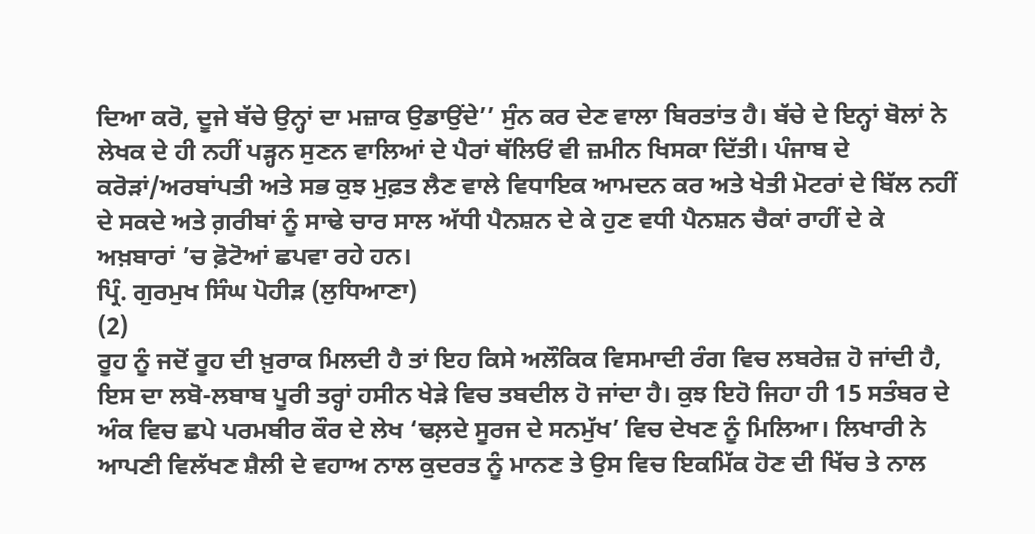ਦਿਆ ਕਰੋ, ਦੂਜੇ ਬੱਚੇ ਉਨ੍ਹਾਂ ਦਾ ਮਜ਼ਾਕ ਉਡਾਉਂਦੇ’’ ਸੁੰਨ ਕਰ ਦੇਣ ਵਾਲਾ ਬਿਰਤਾਂਤ ਹੈ। ਬੱਚੇ ਦੇ ਇਨ੍ਹਾਂ ਬੋਲਾਂ ਨੇ ਲੇਖਕ ਦੇ ਹੀ ਨਹੀਂ ਪੜ੍ਹਨ ਸੁਣਨ ਵਾਲਿਆਂ ਦੇ ਪੈਰਾਂ ਥੱਲਿਓਂ ਵੀ ਜ਼ਮੀਨ ਖਿਸਕਾ ਦਿੱਤੀ। ਪੰਜਾਬ ਦੇ ਕਰੋੜਾਂ/ਅਰਬਾਂਪਤੀ ਅਤੇ ਸਭ ਕੁਝ ਮੁਫ਼ਤ ਲੈਣ ਵਾਲੇ ਵਿਧਾਇਕ ਆਮਦਨ ਕਰ ਅਤੇ ਖੇਤੀ ਮੋਟਰਾਂ ਦੇ ਬਿੱਲ ਨਹੀਂ ਦੇ ਸਕਦੇ ਅਤੇ ਗ਼ਰੀਬਾਂ ਨੂੰ ਸਾਢੇ ਚਾਰ ਸਾਲ ਅੱਧੀ ਪੈਨਸ਼ਨ ਦੇ ਕੇ ਹੁਣ ਵਧੀ ਪੈਨਸ਼ਨ ਚੈਕਾਂ ਰਾਹੀਂ ਦੇ ਕੇ ਅਖ਼ਬਾਰਾਂ ’ਚ ਫ਼ੋਟੋਆਂ ਛਪਵਾ ਰਹੇ ਹਨ।
ਪ੍ਰਿੰ. ਗੁਰਮੁਖ ਸਿੰਘ ਪੋਹੀੜ (ਲੁਧਿਆਣਾ)
(2)
ਰੂਹ ਨੂੰ ਜਦੋਂ ਰੂਹ ਦੀ ਖ਼ੁਰਾਕ ਮਿਲਦੀ ਹੈ ਤਾਂ ਇਹ ਕਿਸੇ ਅਲੌਕਿਕ ਵਿਸਮਾਦੀ ਰੰਗ ਵਿਚ ਲਬਰੇਜ਼ ਹੋ ਜਾਂਦੀ ਹੈ, ਇਸ ਦਾ ਲਬੋ-ਲਬਾਬ ਪੂਰੀ ਤਰ੍ਹਾਂ ਹਸੀਨ ਖੇੜੇ ਵਿਚ ਤਬਦੀਲ ਹੋ ਜਾਂਦਾ ਹੈ। ਕੁਝ ਇਹੋ ਜਿਹਾ ਹੀ 15 ਸਤੰਬਰ ਦੇ ਅੰਕ ਵਿਚ ਛਪੇ ਪਰਮਬੀਰ ਕੌਰ ਦੇ ਲੇਖ ‘ਢਲ਼ਦੇ ਸੂਰਜ ਦੇ ਸਨਮੁੱਖ’ ਵਿਚ ਦੇਖਣ ਨੂੰ ਮਿਲਿਆ। ਲਿਖਾਰੀ ਨੇ ਆਪਣੀ ਵਿਲੱਖਣ ਸ਼ੈਲੀ ਦੇ ਵਹਾਅ ਨਾਲ ਕੁਦਰਤ ਨੂੰ ਮਾਨਣ ਤੇ ਉਸ ਵਿਚ ਇਕਮਿੱਕ ਹੋਣ ਦੀ ਖਿੱਚ ਤੇ ਨਾਲ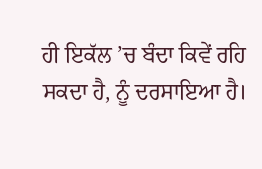ਹੀ ਇਕੱਲ ’ਚ ਬੰਦਾ ਕਿਵੇਂ ਰਹਿ ਸਕਦਾ ਹੈ, ਨੂੰ ਦਰਸਾਇਆ ਹੈ।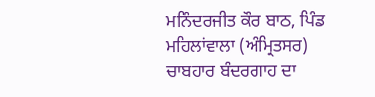ਮਨਿੰਦਰਜੀਤ ਕੌਰ ਬਾਠ, ਪਿੰਡ ਮਹਿਲਾਂਵਾਲਾ (ਅੰਮ੍ਰਿਤਸਰ)
ਚਾਬਹਾਰ ਬੰਦਰਗਾਹ ਦਾ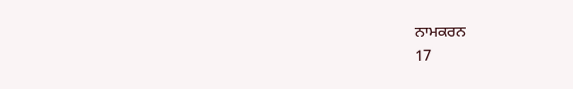ਨਾਮਕਰਨ
17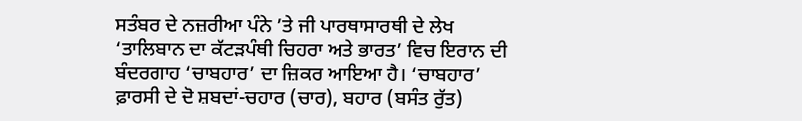ਸਤੰਬਰ ਦੇ ਨਜ਼ਰੀਆ ਪੰਨੇ ’ਤੇ ਜੀ ਪਾਰਥਾਸਾਰਥੀ ਦੇ ਲੇਖ ‘ਤਾਲਿਬਾਨ ਦਾ ਕੱਟੜਪੰਥੀ ਚਿਹਰਾ ਅਤੇ ਭਾਰਤ’ ਵਿਚ ਇਰਾਨ ਦੀ ਬੰਦਰਗਾਹ ‘ਚਾਬਹਾਰ’ ਦਾ ਜ਼ਿਕਰ ਆਇਆ ਹੈ। ‘ਚਾਬਹਾਰ’ ਫ਼ਾਰਸੀ ਦੇ ਦੋ ਸ਼ਬਦਾਂ-ਚਹਾਰ (ਚਾਰ), ਬਹਾਰ (ਬਸੰਤ ਰੁੱਤ)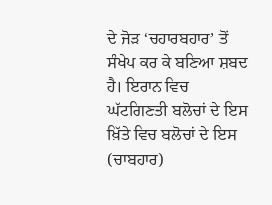ਦੇ ਜੋੜ ‘ਚਹਾਰਬਹਾਰ’ ਤੋਂ ਸੰਖੇਪ ਕਰ ਕੇ ਬਣਿਆ ਸ਼ਬਦ ਹੈ। ਇਰਾਨ ਵਿਚ ਘੱਟਗਿਣਤੀ ਬਲੋਚਾਂ ਦੇ ਇਸ ਖ਼ਿੱਤੇ ਵਿਚ ਬਲੋਚਾਂ ਦੇ ਇਸ (ਚਾਬਹਾਰ)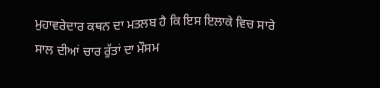ਮੁਹਾਵਰੇਦਾਰ ਕਥਨ ਦਾ ਮਤਲਬ ਹੈ ਕਿ ਇਸ ਇਲਾਕੇ ਵਿਚ ਸਾਰੇ ਸਾਲ ਦੀਆਂ ਚਾਰ ਰੁੱਤਾਂ ਦਾ ਮੌਸਮ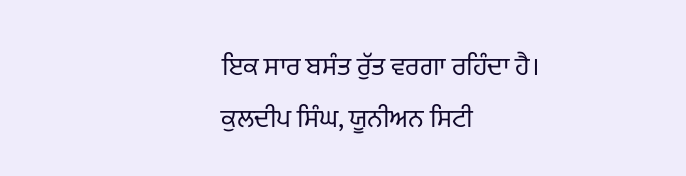ਇਕ ਸਾਰ ਬਸੰਤ ਰੁੱਤ ਵਰਗਾ ਰਹਿੰਦਾ ਹੈ।
ਕੁਲਦੀਪ ਸਿੰਘ, ਯੂਨੀਅਨ ਸਿਟੀ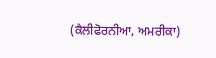(ਕੈਲੀਫੋਰਨੀਆ, ਅਮਰੀਕਾ)